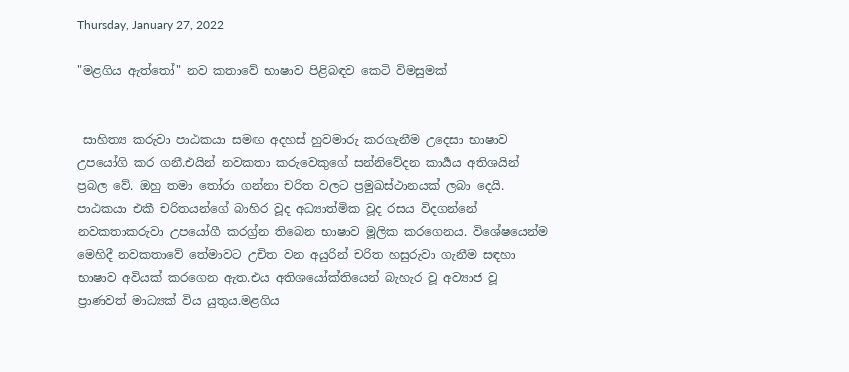Thursday, January 27, 2022

"මළගිය ඇත්තෝ" නව කතාවේ භාෂාව පිළිබඳව කෙටි විමසුමක්


 සාහිත්‍ය කරුවා පාඨකයා සමඟ අදහස් හුවමාරු කරගැනීම උදෙසා භාෂාව උපයෝගි කර ගනී.එයින් නවකතා කරුවෙකුගේ සන්නිවේදන කාර්‍යය අතිශයින් ප්‍රබල වේ. ඔහු තමා තෝරා ගන්නා චරිත වලට ප්‍රමුඛස්ථානයක් ලබා දෙයි. පාඨකයා එකී චරිතයන්ගේ බාහිර වූද අධ්‍යාත්මික වූද රසය විදගන්නේ නවකතාකරුවා උපයෝගී කරග්‍ර්න තිබෙන භාෂාව මූලික කරගෙනය. විශේෂයෙන්ම මෙහිදී නවකතාවේ තේමාවට උචිත වන අයුරින් චරිත හසුරුවා ගැනීම සඳහා භාෂාව අවියක් කරගෙන ඇත.එය අතිශයෝක්තියෙන් බැහැර වූ අව්‍යාජ වූ ප්‍රාණවත් මාධ්‍යක් විය යුතුය.මළගිය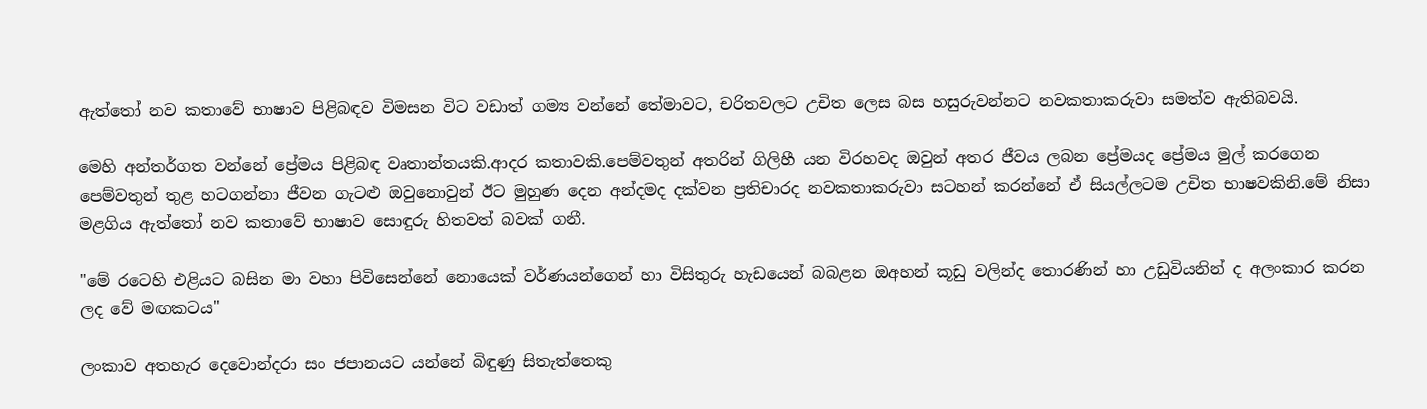ඇත්තෝ නව කතාවේ භාෂාව පිළිබඳව විමසන විට වඩාත් ගම්‍ය වන්නේ තේමාවට, චරිතවලට උචිත ලෙස බස හසුරුවන්නට නවකතාකරුවා සමත්ව ඇතිබවයි.

මෙහි අන්තර්ගත වන්නේ ප්‍රේමය පිළිබඳ වෘතාන්තයකි.ආදර කතාවකි.පෙම්වතුන් අතරින් ගිලිහී යන විරහවද ඔවුන් අතර ජීවය ලබන ප්‍රේමයද ප්‍රේමය මුල් කරගෙන පෙම්වතුන් තුළ හටගන්නා ජීවන ගැටළු ඔවුනොවුන් ඊට මුහුණ දෙන අන්දමද දක්වන ප්‍රතිචාරද නවකතාකරුවා සටහන් කරන්නේ ඒ සියල්ලටම උචිත භාෂවකිනි.මේ නිසා මළගිය ඇත්තෝ නව කතාවේ භාෂාව සොඳුරු හිතවත් බවක් ගනී.

"මේ රටෙහි එළියට බසින මා වහා පිවිසෙන්නේ නොයෙක් වර්ණයන්ගෙන් හා විසිතුරු හැඩයෙන් බබළන ඔඅහන් කූඩු වලින්ද තොරණින් හා උඩුවියනින් ද අලංකාර කරන ලද වේ මඟකටය"

ලංකාව අතහැර දෙවොන්දරා සං ජපානයට යන්නේ බිඳුණු සිතැත්තෙකු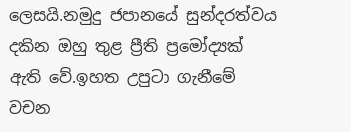ලෙසයි.නමුදු ජපානයේ සුන්දරත්වය දකින ඔහු තුළ ප්‍රීති ප්‍රමෝද්‍යක් ඇති වේ.ඉහත උපුටා ගැනීමේ වචන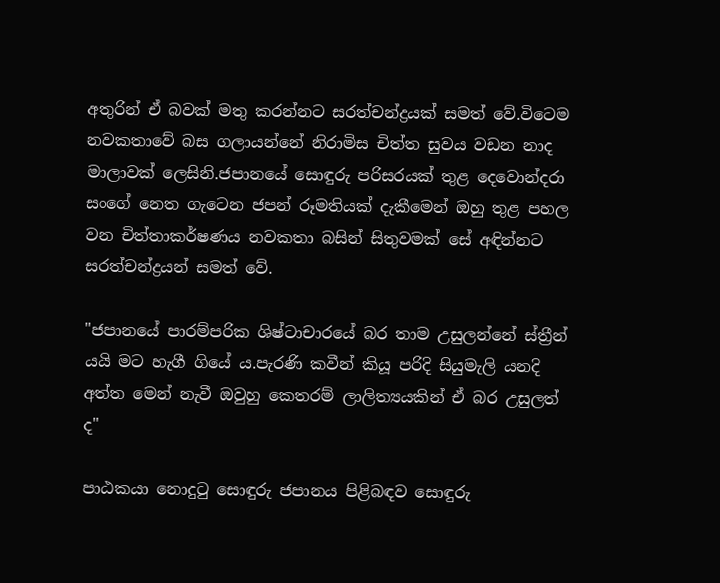අතුරින් ඒ බවක් මතු කරන්නට සරත්චන්ද්‍රයක් සමත් වේ.විටෙම නවකතාවේ බස ගලායන්නේ නිරාමිස චිත්ත සුවය වඩන නාද මාලාවක් ලෙසිනි.ජපානයේ සොඳුරු පරිසරයක් තුළ දෙවොන්දරා සංගේ නෙත ගැටෙන ජපන් රූමතියක් දැකීමෙන් ඔහු තුළ පහල වන චිත්තාකර්ෂණය නවකතා බසින් සිතුවමක් සේ අඳින්නට සරත්චන්ද්‍රයන් සමත් වේ.

"ජපානයේ පාරම්පරික ශිෂ්ටාචාරයේ බර තාම උසුලන්නේ ස්ත්‍රීන් යයි මට හැගී ගියේ ය.පැරණි කවීන් කියූ පරිදි සියුමැලි යනදි අත්ත මෙන් නැවී ඔවුහු කෙතරම් ලාලිත්‍යයකින් ඒ බර උසුලත් ද"

පාඨකයා නොදුටු සොඳුරු ජපානය පිළිබඳව සොඳුරු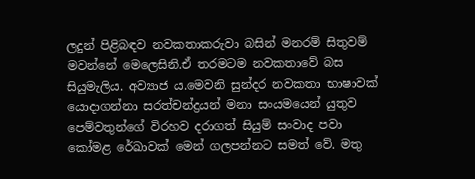ලදුන් පිළිබඳව නවකතාකරුවා බසින් මනරම් සිතුවම් මවන්නේ මෙලෙසිනි.ඒ තරමටම නවකතාවේ බස සියුමැලිය. අව්‍යාජ ය.මෙවනි සුන්දර නවකතා භාෂාවක් යොදාගන්නා සරත්චන්ද්‍රයන් මනා සංයමයෙන් යුතුව පෙම්වතුන්ගේ විරහව දරාගත් සියුම් සංවාද පවා කෝමළ රේඛාවක් මෙන් ගලපන්නට සමත් වේ. මතු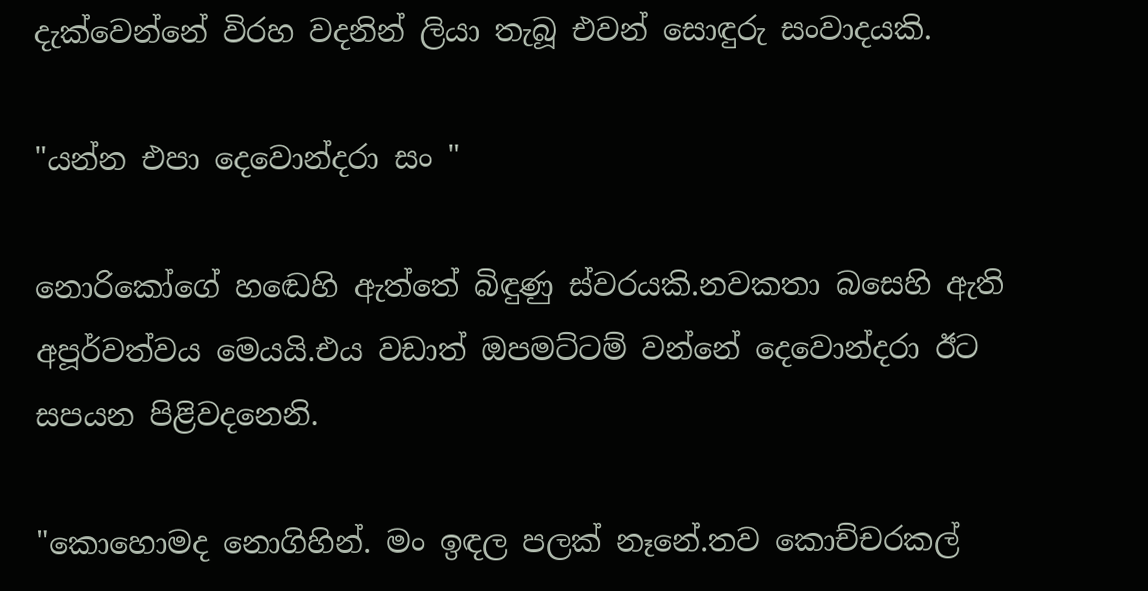දැක්වෙන්නේ විරහ වදනින් ලියා තැබූ එවන් සොඳුරු සංවාදයකි.

"යන්න එපා දෙවොන්දරා සං "

නොරිකෝගේ හඬෙහි ඇත්තේ බිඳුණු ස්වරයකි.නවකතා බසෙහි ඇති අපූර්වත්වය මෙයයි.එය වඩාත් ඔපමට්ටම් වන්නේ දෙවොන්දරා ඊට සපයන පිළිවදනෙනි.

"කොහොමද නොගිහින්. මං ඉඳල පලක් නෑනේ.තව කොච්චරකල්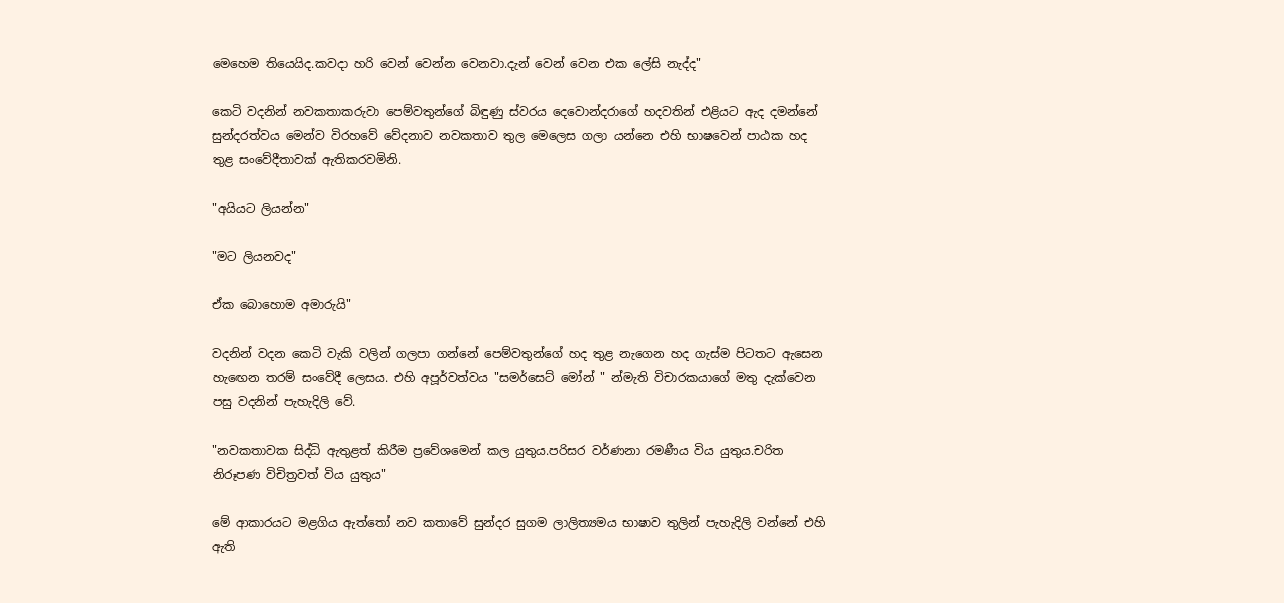මෙහෙම තියෙයිද.කවදා හරි වෙන් වෙන්න වෙනවා.දැන් වෙන් වෙන එක ලේසි නැද්ද"

කෙටි වදනින් නවකතාකරුවා පෙම්වතුන්ගේ බිඳුණු ස්වරය දෙවොන්දරාගේ හදවතින් එළියට ඇද දමන්නේ සුන්දරත්වය මෙන්ව විරහවේ වේදනාව නවකතාව තුල මෙලෙස ගලා යන්නෙ එහි භාෂවෙන් පාඨක හද තුළ සංවේදීතාවක් ඇතිකරවමිනි.

"අයියට ලියන්න"

"මට ලියනවද"

ඒක බොහොම අමාරුයි"

වදනින් වදන කෙටි වැකි වලින් ගලපා ගන්නේ පෙම්වතුන්ගේ හද තුළ නැගෙන හද ගැස්ම පිටතට ඇසෙන හැඟෙන තරම් සංවේදී ලෙසය. එහි අපූර්වත්වය "සමර්සෙට් මෝන් " න්මැති විචාරකයාගේ මතු දැක්වෙන පසු වදනින් පැහැදිලි වේ.

"නවකතාවක සිද්ධි ඇතුළත් කිරීම ප්‍රවේශමෙන් කල යුතුය.පරිසර වර්ණනා රමණීය විය යුතුය.චරිත නිරූපණ විචිත්‍රවත් විය යුතුය"

මේ ආකාරයට මළගිය ඇත්තෝ නව කතාවේ සුන්දර සුගම ලාලිත්‍යමය භාෂාව තුලින් පැහැදිලි වන්නේ එහි ඇති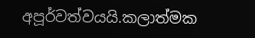අපූර්වත්වයයි.කලාත්මක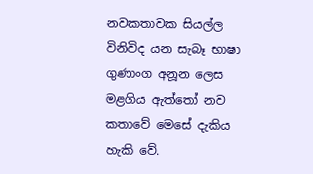නවකතාවක සියල්ල විනිවිද යන සැබෑ භාෂා ගුණාංග අනූන ලෙස මළගිය ඇත්තෝ නව කතාවේ මෙසේ දැකිය හැකි වේ.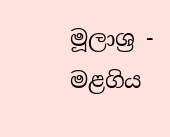මූලාශ්‍ර - මළගිය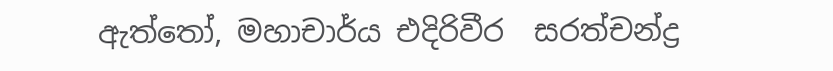ඇත්තෝ, මහාචාර්ය එදිරිවීර  සරත්චන්ද්‍ර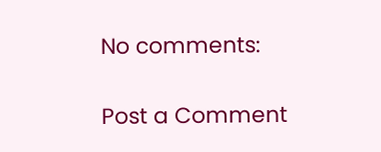No comments:

Post a Comment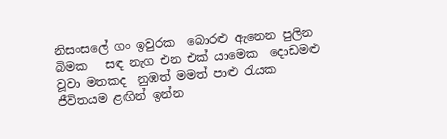නිසංසලේ ගං ඉවුරක  බොරළු ඇනෙන පුලින බිමක   සඳ නැග එන එක් යාමෙක  දොඩමළු වූවා මතකද  නුඹත් මමත් පාළු රැයක  ජීවිතයම ළඟින් ඉන්න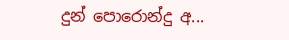දුන් පොරොන්දු අ...